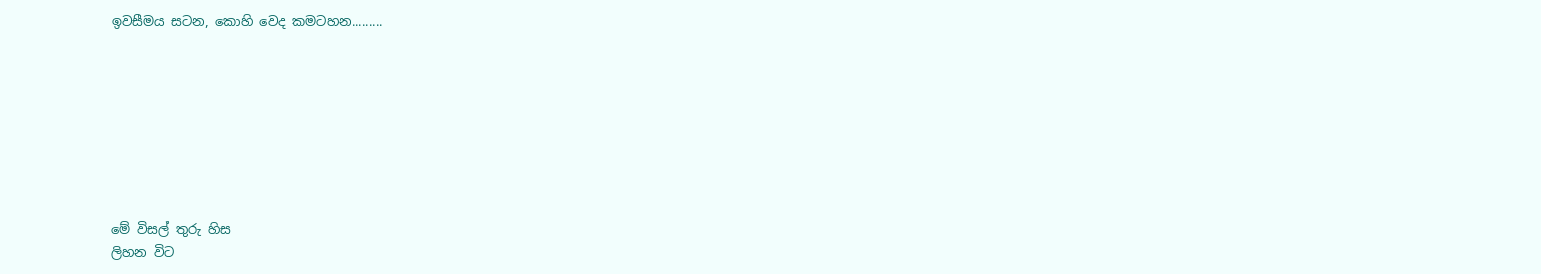ඉවසීමය සටන, කොහි වෙද කමටහන.........








මේ විසල් තුරු හිස
ලිහන විට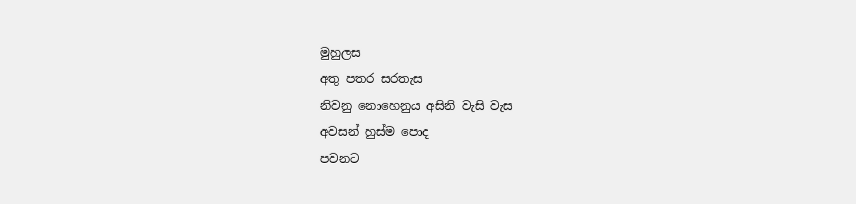මුහුලස
අතු පතර සරතැස
නිවනු නොහෙනුය අසිනි වැසි වැස
අවසන් හුස්ම පොද
පවනට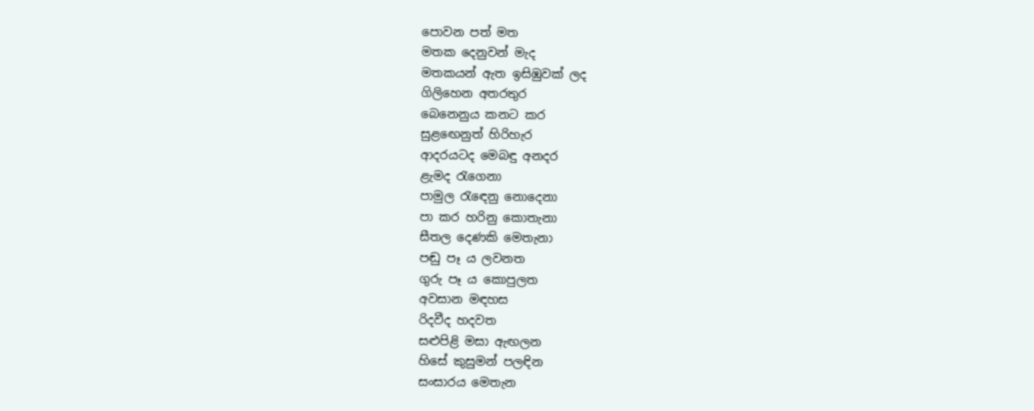පොවන පත් මත
මතක දෙනුවන් මැද
මතකයන් ඇත ඉසිඹුවක් ලද
ගිලිහෙන අතරතුර
බෙනෙනුය කනට කර
සුළඟෙනුත් හිරිහැර
ආදරයටද මෙබඳු අනදර
ළැමද රැගෙනා
පාමුල රැඳෙනු නොදෙනා
පා කර හරිනු කොතැනා
සීතල දෙණකි මෙතැනා
පඬු පෑ ය ලවනත
ගුරු පෑ ය කොපුලත
අවසාන මඳහස
රිදවීද හදවත
සළුපිළි මසා ඇඟලන
හිසේ කුසුමන් පලඳින
සංසාරය මෙතැන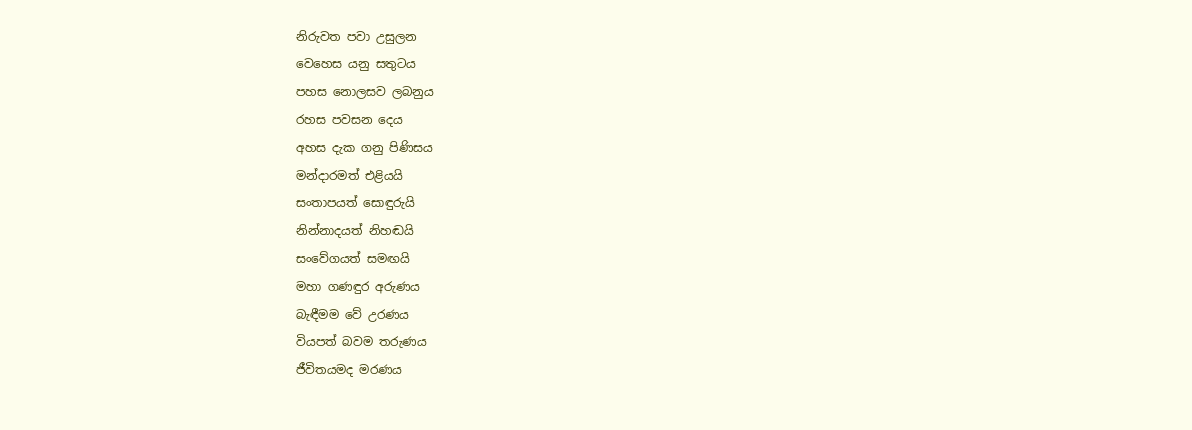නිරුවත පවා උසුලන
වෙහෙස යනු සතුටය
පහස නොලසව ලබනුය
රහස පවසන දෙය
අහස දැක ගනු පිණිසය
මන්දාරමත් එළියයි
සංතාපයත් සොඳුරුයි
නින්නාදයත් නිහඬයි
සංවේගයත් සමඟයි
මහා ගණඳුර අරුණය
බැඳීමම වේ උරණය
වියපත් බවම තරුණය
ජීවිතයමද මරණය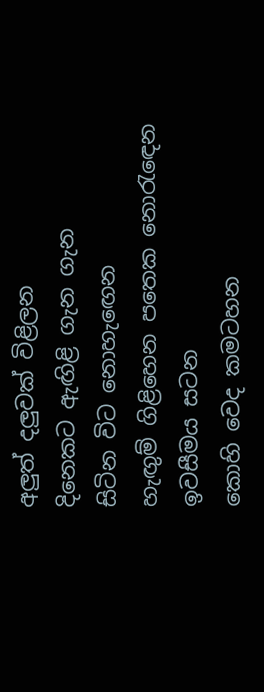අලුත් දලුවක් විළිලන
දිනෙකට ඇඟිළි ගැන ගැන
සිටින විට නොහැඟෙන
හැඟුම් ගිළිහෙන පතෙක නොරැඳෙන
ඉවසීමය සටන
කොහි වෙද කමටහන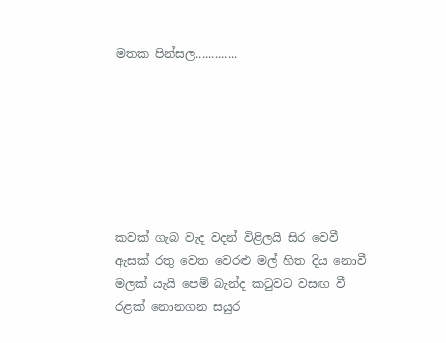මතක පින්සල.............







කවක් ගැබ වැද වදන් විළිලයි සිර වෙවී
ඇසක් රතු වෙත වෙරළු මල් හිත දිය නොවී
මලක් යැයි පෙම් බැන්ද කටුවට වසඟ වී
රළක් නොනගන සයුර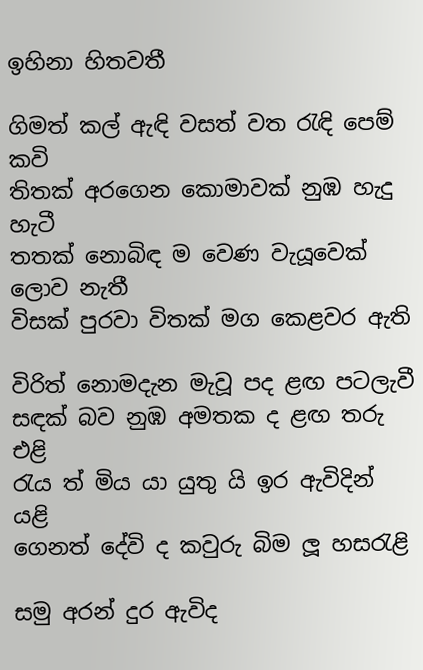ඉහිනා හිතවතී

ගිමත් කල් ඇඳි වසත් වත රැඳි පෙම් කවි
තිතක් අරගෙන කොමාවක් නුඹ හැදු හැටී
තතක් නොබිඳ ම වෙණ වැයූවෙක් ලොව නැතී
විසක් පුරවා විතක් මග කෙළවර ඇති

විරිත් නොමදැන මැවූ පද ළඟ පටලැවී
සඳක් බව නුඹ අමතක ද ළඟ තරු එළි
රැය ත් මිය යා යුතු යි ඉර ඇවිදින් යළි
ගෙනත් දේවි ද කවුරු බිම ලූ හසරැළි

සමු අරන් දුර ඇවිද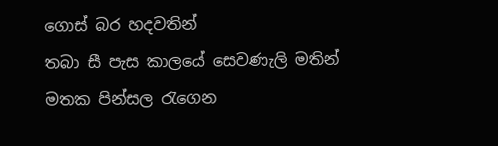ගොස් බර හදවතින්
තබා සී පැස කාලයේ සෙවණැලි මතින්
මතක පින්සල රැගෙන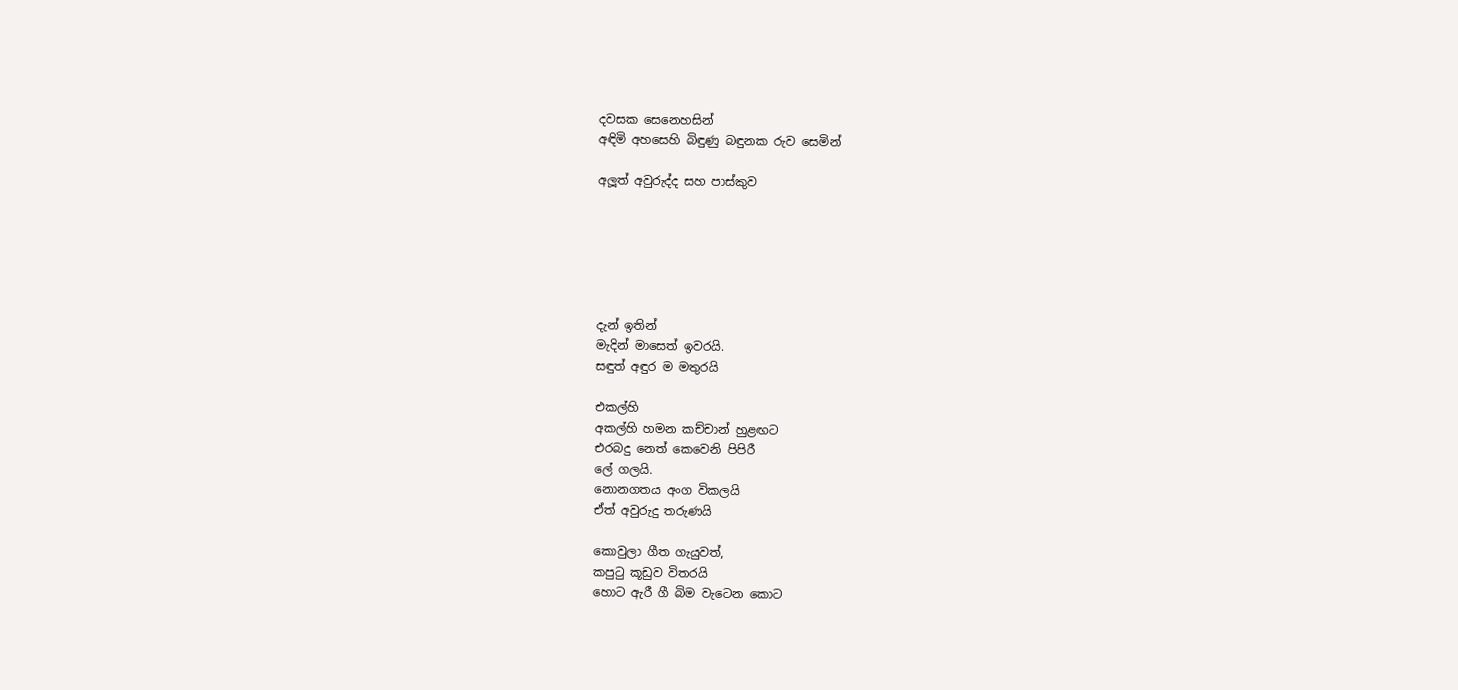දවසක සෙනෙහසින්
අඳිමි අහසෙහි බිඳුණු බඳුනක රුව සෙමින්

අලූත් අවුරුද්ද සහ පාස්කුව






දැන් ඉතින්
මැදින් මාසෙත් ඉවරයි.
සඳුත් අඳුර ම මතුරයි

එකල්හි
අකල්හි හමන කච්චාන් හුළඟට
එරබදු නෙත් කෙවෙනි පිපිරී
ලේ ගලයි.
නොනගතය අංග විකලයි
ඒත් අවුරුදු තරුණයි

කොවුලා ගීත ගැයුවත්,
කපුටු කූඩුව විතරයි
හොට ඇරී ගී බිම වැටෙන කොට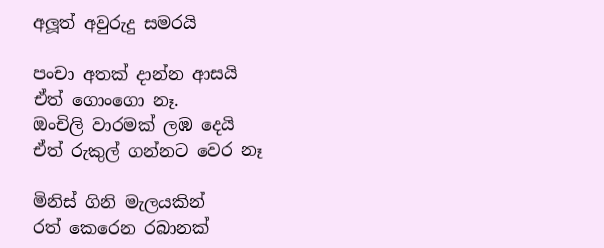අලූත් අවුරුදු සමරයි

පංචා අතක් දාන්න ආසයි
ඒත් ගොංගො නෑ.
ඔංචිලි වාරමක් ලඹ දෙයි
ඒත් රුකුල් ගන්නට වෙර නෑ

මිනිස් ගිනි මැලයකින්
රත් කෙරෙන රබානක්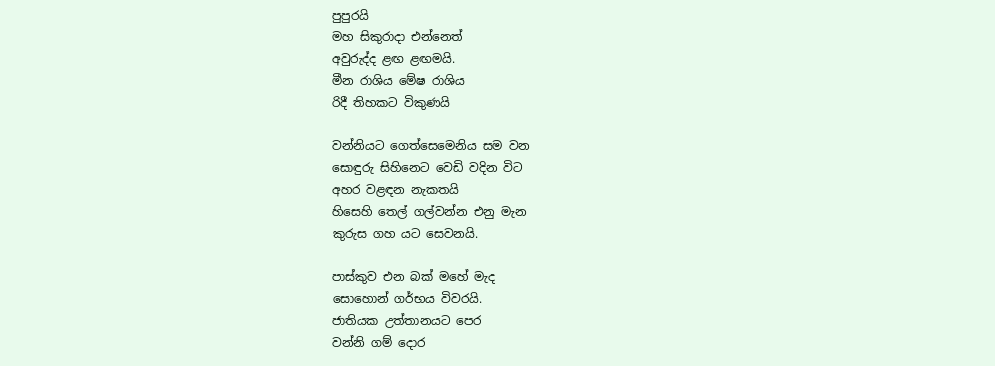පුපුරයි
මහ සිකුරාදා එන්නෙත්
අවුරුද්ද ළඟ ළඟමයි.
මීන රාශිය මේෂ රාශිය
රිදී තිහකට විකුණයි

වන්නියට ගෙත්සෙමෙනිය සම වන
සොඳුරු සිහිනෙට වෙඩි වදින විට
අහර වළඳන නැකතයි
හිසෙහි තෙල් ගල්වන්න එනු මැන
කුරුස ගහ යට සෙවනයි.

පාස්කුව එන බක් මහේ මැද
සොහොන් ගර්භය විවරයි.
ජාතියක උත්තානයට පෙර
වන්නි ගම් දොර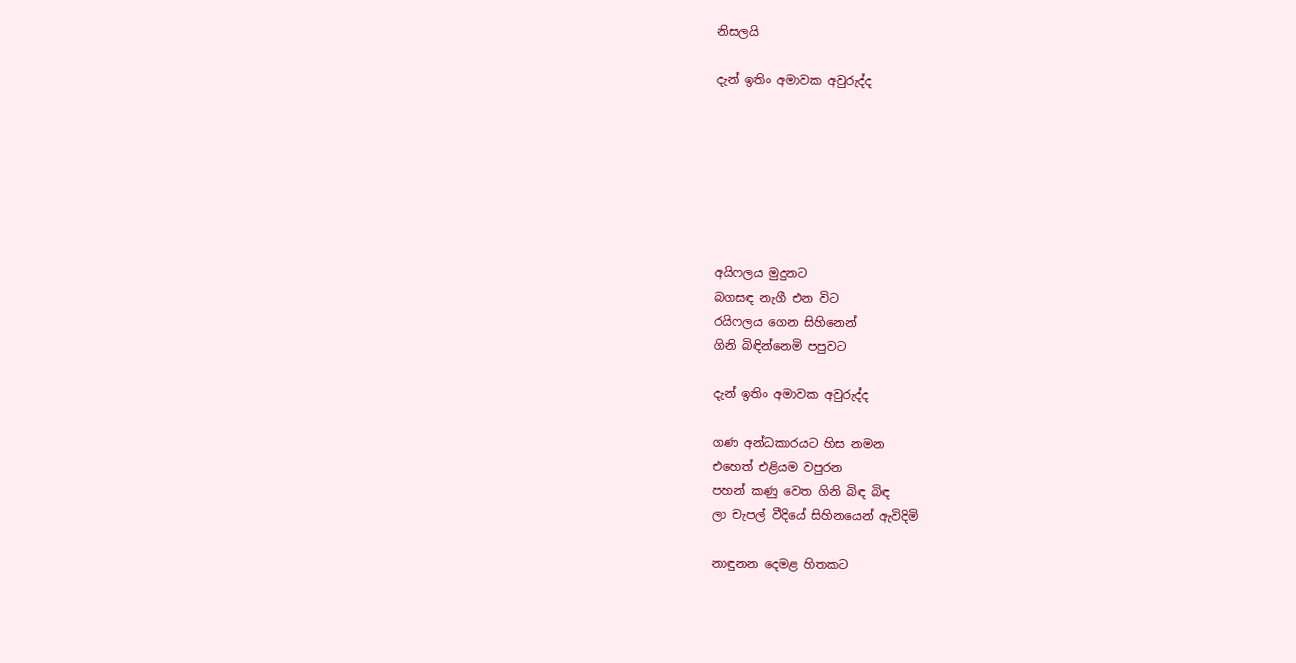නිසලයි

දැන් ඉතිං අමාවක අවුරුද්ද







අයිෆලය මුදුනට
බගසඳ නැගී එන විට
රයිෆලය ගෙන සිහිනෙන්
ගිනි බිඳින්නෙමි පපුවට

දැන් ඉතිං අමාවක අවුරුද්ද

ගණ අන්ධකාරයට හිස නමන
එහෙත් එළියම වපුරන
පහන් කණු වෙත ගිනි බිඳ බිඳ
ලා චැපල් වීදියේ සිහිනයෙන් ඇවිදිමි

නාඳුනන දෙමළ හිතකට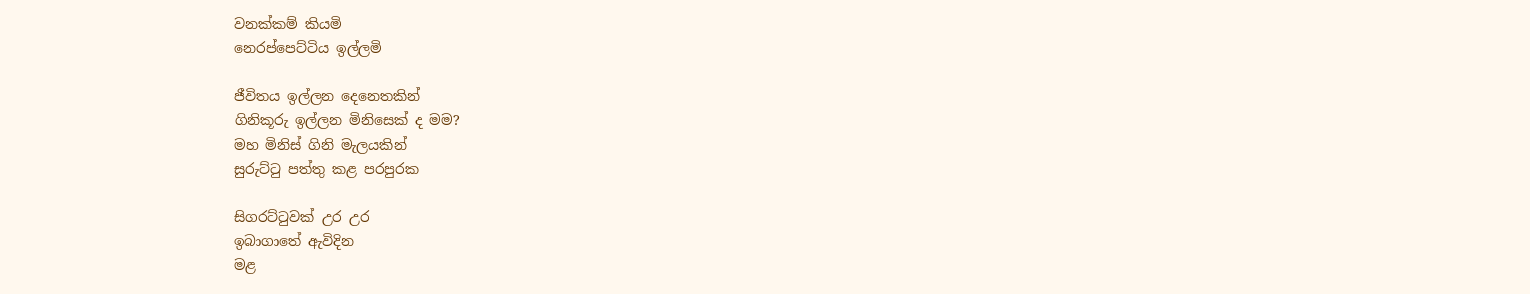වනක්කම් කියමි
නෙරප්පෙට්ටිය ඉල්ලමි

ජීවිතය ඉල්ලන දෙනෙතකින්
ගිනිකූරු ඉල්ලන මිනිසෙක් ද මම?
මහ මිනිස් ගිනි මැලයකින්
සුරුට්ටු පත්තු කළ පරපුරක

සිගරට්ටුවක් උර උර
ඉබාගාතේ ඇවිදින
මළ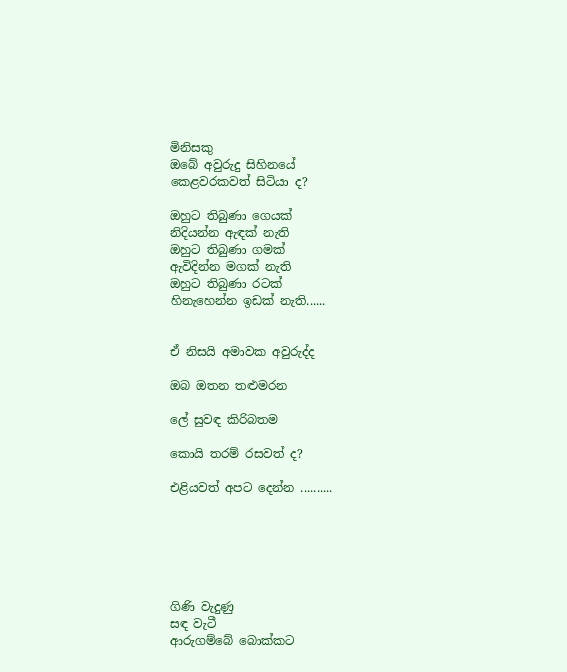මිනිසකු
ඔබේ අවුරුදු සිහිනයේ
කෙළවරකවත් සිටියා ද?

ඔහුට තිබුණා ගෙයක්
නිදියන්න ඇඳක් නැති
ඔහුට තිබුණා ගමක්
ඇවිදින්න මගක් නැති
ඔහුට තිබුණා රටක්
හිනැහෙන්න ඉඩක් නැති......


ඒ නිසයි අමාවක අවුරුද්ද

ඔබ ඔතන තළුමරන

ලේ සුවඳ කිරිබතම

කොයි තරම් රසවත් ද?

එළියවත් අපට දෙන්න ..........






ගිණි වැදුණු
සඳ වැටී
ආරුගම්බේ බොක්කට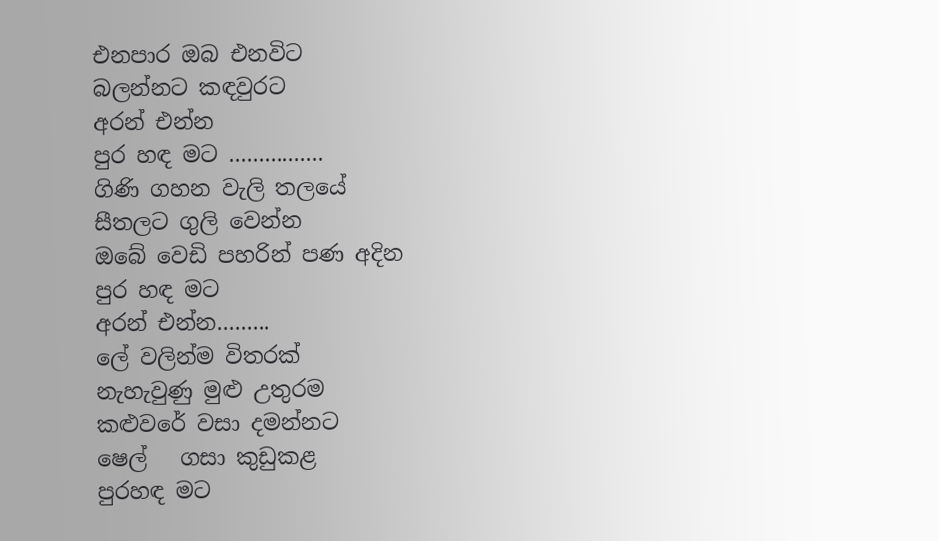එනපාර ඔබ එනවිට
බලන්නට කඳවුරට
අරන් එන්න
පුර හඳ මට ................
ගිණි ගහන වැලි තලයේ
සීතලට ගුලි වෙන්න
ඔබේ වෙඩි පහරින් පණ අදින
පුර හඳ මට
අරන් එන්න.........
ලේ වලින්ම විතරක්
නැහැවුණු මුළු උතුරම
කළුවරේ වසා දමන්නට
ෂෙල්   ගසා කුඩුකළ
පුරහඳ මට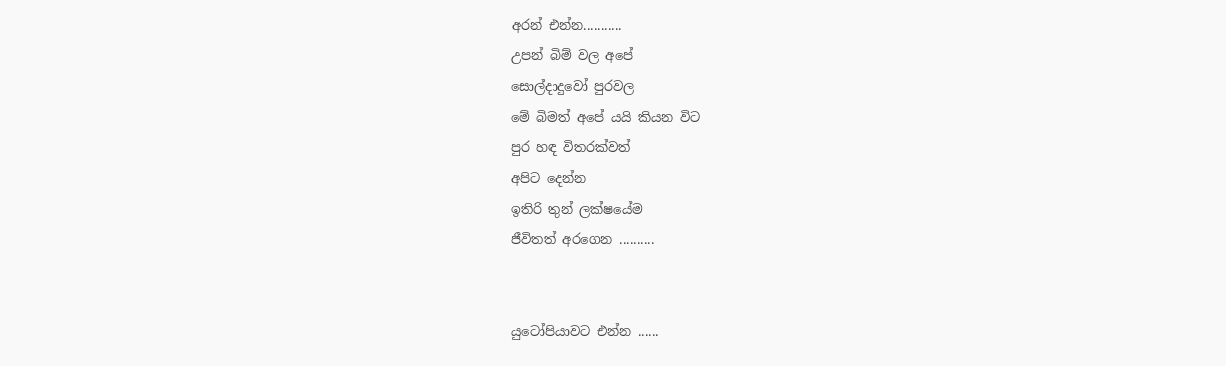අරන් එන්න...........
උපන් බිම් වල අපේ
සොල්දාදුවෝ පුරවල
මේ බිමත් අපේ යයි කියන විට
පුර හඳ විතරක්වත්
අපිට දෙන්න
ඉතිරි තුන් ලක්ෂයේම
ජීවිතත් අරගෙන ..........


යුටෝපියාවට එන්න ......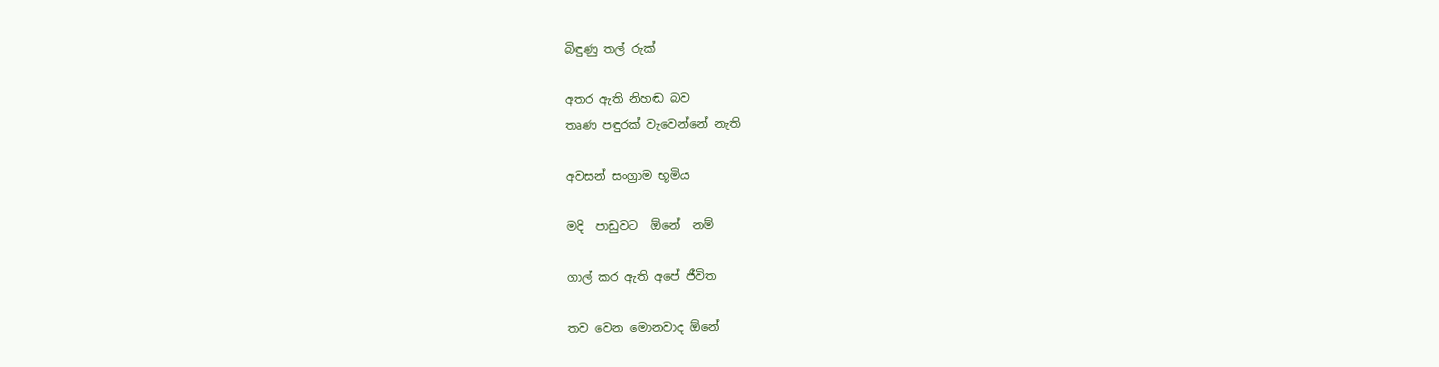බිඳුණු තල් රුක්

අතර ඇති නිහඬ බව
තෘණ පඳුරක් වැවෙන්නේ නැති

අවසන් සංග්‍රාම භූමිය

මදි  පාඩුවට  ඕනේ  නම්

ගාල් කර ඇති අපේ ජීවිත

තව වෙන මොනවාද ඕනේ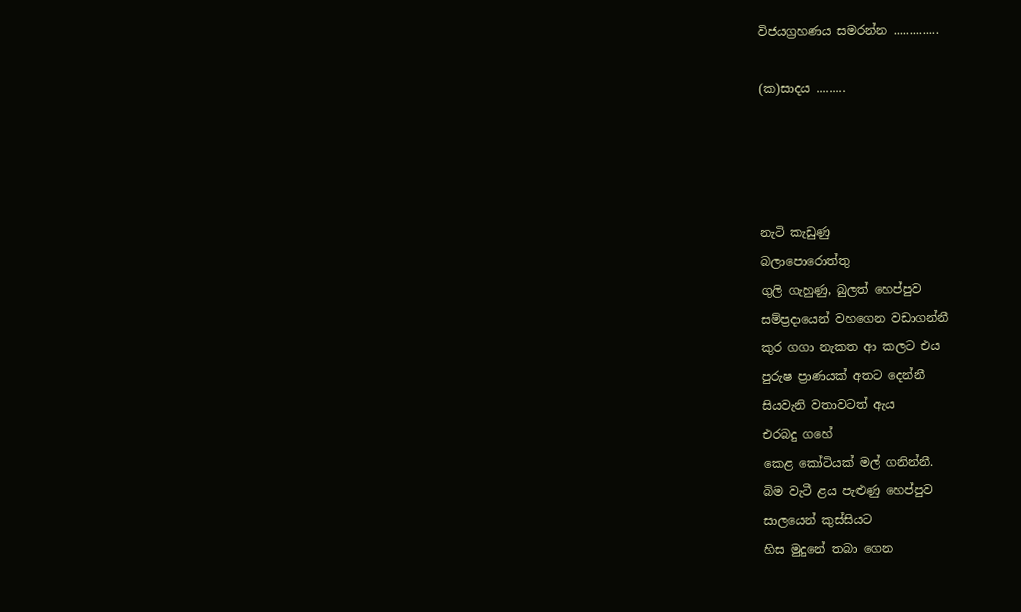විජයග්‍රහණය සමරන්න ..............

(ක)සාදය .........




නැටි කැඩුණු
බලාපොරොත්තු
ගුලි ගැහුණු, බුලත් හෙප්පුව
සම්ප්‍රදායෙන් වහගෙන වඩාගන්නී
කුර ගගා නැකත ආ කලට එය
පුරුෂ ප්‍රාණයක් අතට දෙන්නී
සියවැනි වතාවටත් ඇය
එරබදු ගහේ
කෙළ කෝටියක් මල් ගනින්නී.
බිම වැටී ළය පැළුණු හෙප්පුව
සාලයෙන් කුස්සියට
හිස මුදුනේ තබා ගෙන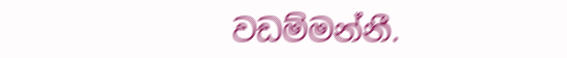වඩම්මන්නී.